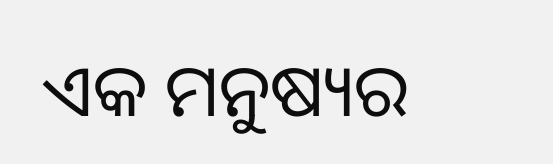ଏକ ମନୁଷ୍ୟର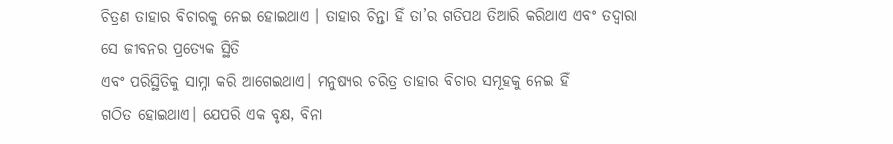ଚିତ୍ରଣ ତାହାର ବିଚାରକୁ ନେଇ ହୋଇଥାଏ । ତାହାର ଚିନ୍ତା ହିଁ ତା’ର ଗତିପଥ ତିଆରି କରିଥାଏ ଏବଂ ତଦ୍ୱାରା ସେ ଜୀବନର ପ୍ରତ୍ୟେକ ସ୍ଥିତି
ଏବଂ ପରିସ୍ଥିତିକୁ ସାମ୍ନା କରି ଆଗେଇଥାଏ। ମନୁଷ୍ୟର ଚରିତ୍ର ତାହାର ବିଚାର ସମୂହକୁ ନେଇ ହିଁ
ଗଠିତ ହୋଇଥାଏ। ଯେପରି ଏକ ବୃକ୍ଷ, ବିନା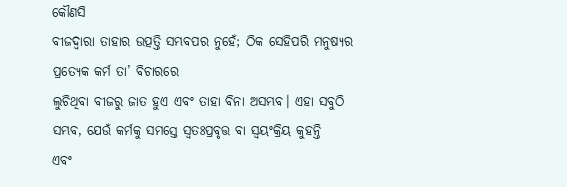କୌଣସି
ବୀଜଦ୍ଵାରା ତାହାର ଉତ୍ପତ୍ତି ସମ୍ଭବପର ନୁହେଁ; ଠିକ ସେହିପରି ମନୁଷ୍ୟର
ପ୍ରତ୍ୟେକ କର୍ମ ତା’ ବିଚାରରେ
ଲୁଚିଥିବା ବୀଜରୁ ଜାତ ହୁଏ ଏବଂ ତାହା ବିନା ଅସମ୍ଭବ। ଏହା ସବୁଠି ସମ୍ଭବ, ଯେଉଁ କର୍ମକୁ ସମସ୍ତେ ସ୍ଵତଃପ୍ରବୃତ୍ତ ବା ସ୍ଵୟଂକ୍ରିୟ କୁହନ୍ତି
ଏବଂ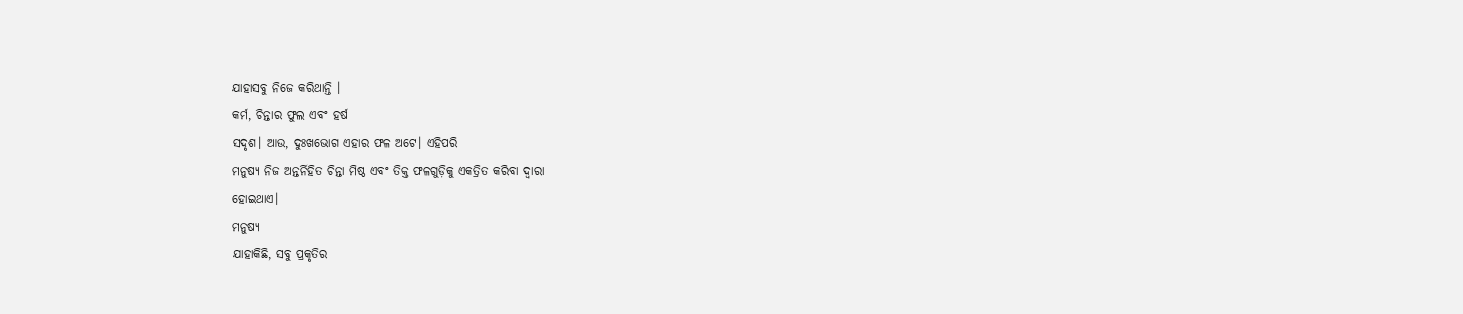ଯାହାସବୁ ନିଜେ କରିଥାନ୍ତି ।
କର୍ମ, ଚିନ୍ତାର ଫୁଲ ଏବଂ ହର୍ଷ
ସଦୃଶ। ଆଉ, ଦୁଃଖଭୋଗ ଏହାର ଫଳ ଅଟେ। ଏହିପରି
ମନୁଷ୍ୟ ନିଜ ଅନ୍ତର୍ନିହିତ ଚିନ୍ତା ମିଷ୍ଠ ଏବଂ ତିକ୍ତ ଫଳଗୁଡ଼ିକୁ ଏକତ୍ରିତ କରିବା ଦ୍ଵାରା
ହୋଇଥାଏ।
ମନୁଷ୍ୟ
ଯାହାକିଛି, ସବୁ ପ୍ରକୃତିର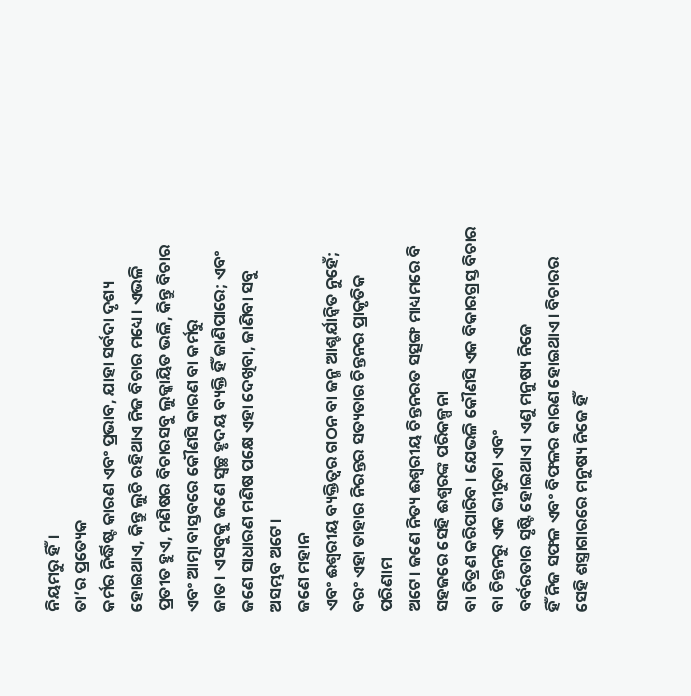ନିୟମରୁ ହିଁ।
ତା’ର ପ୍ରତ୍ୟେକ
କର୍ମର ନିର୍ଦ୍ଧିଷ୍ଟ କାରଣ ଏବଂ ପ୍ରଭାବ, ଯାହା ସର୍ବଦା ଦୃଶ୍ୟ ହୋଇଥାଏ, କିନ୍ତୁ ଲୁଚି ରହିଥାଏ ନିଜ ବିଚାର ମଧ୍ୟେ। ଏଭଳି ପ୍ରତୀତ ହୁଏ, ମଣିଷର ବିଚାରସବୁ ଲୁକ୍କାୟିତ ଭଳି, କିନ୍ତୁ ବିଚାର ଏବଂ ଆତ୍ମା ବାସ୍ତବରେ କୌଣସି କାରଣ ବା କର୍ମରୁ
ଜାତ। ଏସବୁକୁ ଜଣେ ସ୍ଵଚ୍ଛ ହୃଦୟ ବ୍ୟକ୍ତି ହିଁ ଜାଣିପାରେ; ଏବଂ ଜଣେ ସାଧାରଣ ମଣିଷ ପକ୍ଷେ ଏହା ଦେଖିବା, ଜାଣିବା ସବୁ ଅସମ୍ଭବ ଅଟେ।
ଜଣେ ମହାନ
ଏବଂ ଈଶ୍ଵରୀୟ ବ୍ୟକ୍ତିତ୍ଵର ଗଠନ ବା ଜନ୍ମ ଆଶ୍ଚର୍ଯାନ୍ଵିତ ନୁହେଁ; ବରଂ ଏହା ତାହାର ନିରନ୍ତର ସତ୍ୟତାର ଚିନ୍ତନର ପ୍ରାକୃତିକ ପରିଣାମ
ଅଟେ। ଜଣେ ନିତ୍ୟ ଈଶ୍ଵରୀୟ ଚିନ୍ତନରତ ସତ୍ସଙ୍ଗ ମାଧ୍ୟମରେ ବି ସହଜରେ ସେହି ଈଶ୍ଵରଙ୍କ ପରିକଳ୍ପନା
ବା ଚିତ୍ରଣ କରିପାରିବ । ଯେଭଳି କୌଣସି ଏକ ବିକାରଗ୍ରସ୍ତ ବିଚାର ବା ଚିନ୍ତନରୁ ଏକ ଭୀରୁତା ଏବଂ
ବର୍ବରତାର ସୃଷ୍ଟି ହୋଇଥାଏ। ଏଣୁ ମନୁଷ୍ୟ ନିଜେ
ହିଁ ନିଜ ସଫଳ ଏବଂ ବିଫଳର କାରଣ ହୋଇଥାଏ। ବିଚାରର ସେହି ଶସ୍ତ୍ରାଗାରରେ ମନୁଷ୍ୟ ନିଜେ ହିଁ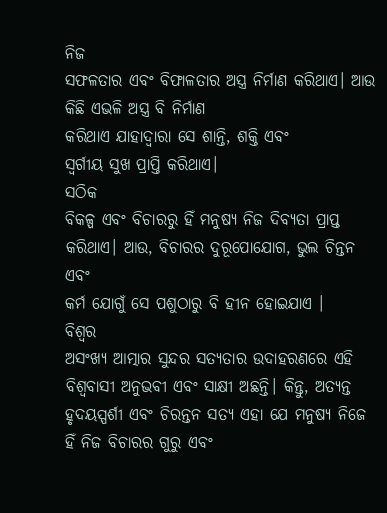ନିଜ
ସଫଳତାର ଏବଂ ବିଫାଳତାର ଅସ୍ତ୍ର ନିର୍ମାଣ କରିଥାଏ। ଆଉ କିଛି ଏଭଳି ଅସ୍ତ୍ର ବି ନିର୍ମାଣ
କରିଥାଏ ଯାହାଦ୍ୱାରା ସେ ଶାନ୍ତି, ଶକ୍ତି ଏବଂ
ସ୍ଵର୍ଗୀୟ ସୁଖ ପ୍ରାପ୍ତି କରିଥାଏ।
ସଠିକ
ବିକଳ୍ପ ଏବଂ ବିଚାରରୁ ହିଁ ମନୁଷ୍ୟ ନିଜ ଦିବ୍ୟତା ପ୍ରାପ୍ତ କରିଥାଏ। ଆଉ, ବିଚାରର ଦୁରୂପୋଯୋଗ, ଭୁଲ ଚିନ୍ତନ ଏବଂ
କର୍ମ ଯୋଗୁଁ ସେ ପଶୁଠାରୁ ବି ହୀନ ହୋଇଯାଏ ।
ବିଶ୍ଵର
ଅସଂଖ୍ୟ ଆତ୍ମାର ସୁନ୍ଦର ସତ୍ୟତାର ଉଦାହରଣରେ ଏହି ବିଶ୍ଵବାସୀ ଅନୁଭବୀ ଏବଂ ସାକ୍ଷୀ ଅଛନ୍ତି। କିନ୍ତୁ, ଅତ୍ୟନ୍ତ ହୃଦୟସ୍ପର୍ଶୀ ଏବଂ ଚିରନ୍ତନ ସତ୍ୟ ଏହା ଯେ ମନୁଷ୍ୟ ନିଜେ
ହିଁ ନିଜ ବିଚାରର ଗୁରୁ ଏବଂ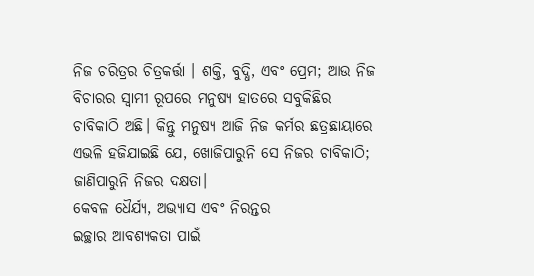ନିଜ ଚରିତ୍ରର ଚିତ୍ରକର୍ତ୍ତା । ଶକ୍ତି, ବୁଦ୍ଧି, ଏବଂ ପ୍ରେମ; ଆଉ ନିଜ ବିଚାରର ସ୍ଵାମୀ ରୂପରେ ମନୁଷ୍ୟ ହାତରେ ସବୁକିଛିର
ଚାବିକାଠି ଅଛି। କିନ୍ତୁ ମନୁଷ୍ୟ ଆଜି ନିଜ କର୍ମର ଛତ୍ରଛାୟାରେ ଏଭଳି ହଜିଯାଇଛି ଯେ, ଖୋଜିପାରୁନି ସେ ନିଜର ଚାବିକାଠି; ଜାଣିପାରୁନି ନିଜର ଦକ୍ଷତା।
କେବଳ ଧୈର୍ଯ୍ୟ, ଅଭ୍ୟାସ ଏବଂ ନିରନ୍ତର
ଇଚ୍ଛାର ଆବଶ୍ୟକତା ପାଇଁ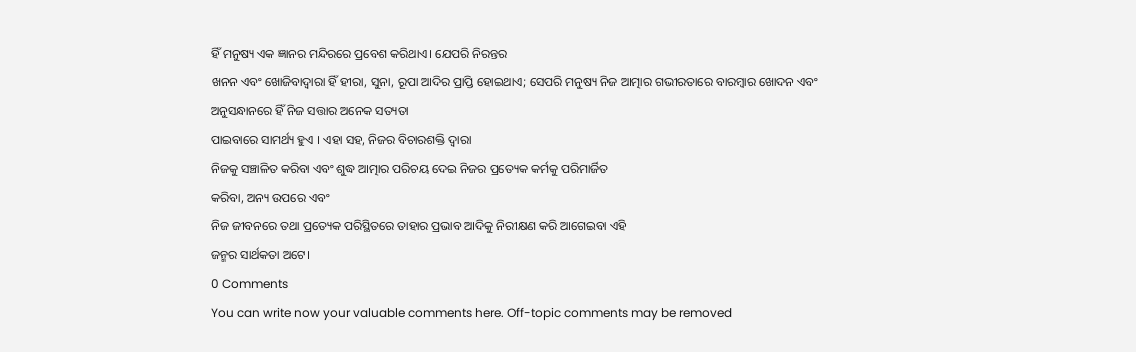ହିଁ ମନୁଷ୍ୟ ଏକ ଜ୍ଞାନର ମନ୍ଦିରରେ ପ୍ରବେଶ କରିଥାଏ। ଯେପରି ନିରନ୍ତର
ଖନନ ଏବଂ ଖୋଜିବାଦ୍ଵାରା ହିଁ ହୀରା, ସୁନା, ରୂପା ଆଦିର ପ୍ରାପ୍ତି ହୋଇଥାଏ; ସେପରି ମନୁଷ୍ୟ ନିଜ ଆତ୍ମାର ଗଭୀରତାରେ ବାରମ୍ବାର ଖୋଦନ ଏବଂ
ଅନୁସନ୍ଧାନରେ ହିଁ ନିଜ ସତ୍ତାର ଅନେକ ସତ୍ୟତା
ପାଇବାରେ ସାମର୍ଥ୍ୟ ହୁଏ । ଏହା ସହ, ନିଜର ବିଚାରଶକ୍ତି ଦ୍ଵାରା
ନିଜକୁ ସଞ୍ଚାଳିତ କରିବା ଏବଂ ଶୁଦ୍ଧ ଆତ୍ମାର ପରିଚୟ ଦେଇ ନିଜର ପ୍ରତ୍ୟେକ କର୍ମକୁ ପରିମାର୍ଜିତ
କରିବା, ଅନ୍ୟ ଉପରେ ଏବଂ
ନିଜ ଜୀବନରେ ତଥା ପ୍ରତ୍ୟେକ ପରିସ୍ଥିତରେ ତାହାର ପ୍ରଭାବ ଆଦିକୁ ନିରୀକ୍ଷଣ କରି ଆଗେଇବା ଏହି
ଜନ୍ମର ସାର୍ଥକତା ଅଟେ।
0 Comments
You can write now your valuable comments here. Off-topic comments may be removed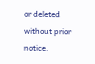or deleted without prior notice.